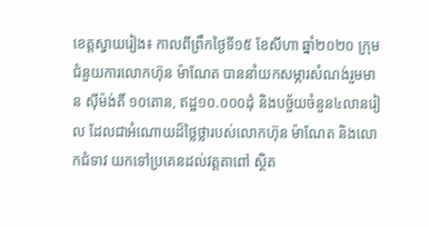ខេត្តស្វាយរៀង៖ កាលពីព្រឹកថ្ងៃទី១៥ ខែសីហា ឆ្នាំ២០២០ ក្រុមជំនួយការលោកហ៊ុន ម៉ាណែត បាននាំយកសម្ភារសំណង់រួមមាន ស៊ីម៉ង់តិ៍ ១០តោន, ឥដ្ឋ១០.០០០ដុំ និងបច្ច័យចំនួន៤លានរៀល ដែលជាអំណោយដ៏ថ្លៃថ្លារបស់លោកហ៊ុន ម៉ាណែត និងលោកជំទាវ យកទៅប្រគេនដល់វត្តតាពៅ ស្ថិត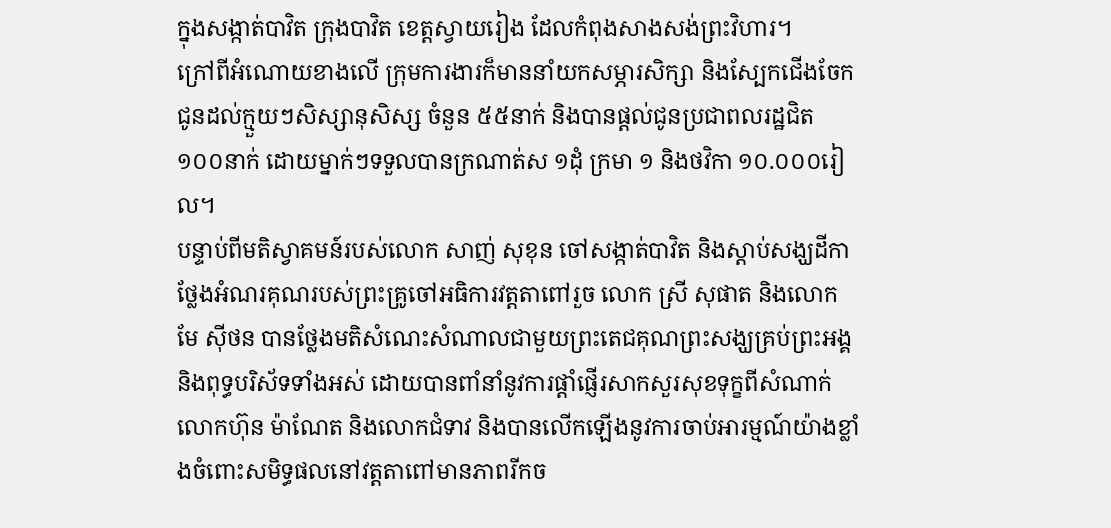ក្នុងសង្កាត់បាវិត ក្រុងបាវិត ខេត្តស្វាយរៀង ដែលកំពុងសាងសង់ព្រះវិហារ។
ក្រៅពីអំណោយខាងលើ ក្រុមការងារក៏មាននាំយកសម្ភារសិក្សា និងស្បែកជើងចែកជូនដល់ក្មួយៗសិស្សានុសិស្ស ចំនួន ៥៥នាក់ និងបានផ្តល់ជូនប្រជាពលរដ្ឋជិត ១០០នាក់ ដោយម្នាក់ៗទទួលបានក្រណាត់ស ១ដុំ ក្រមា ១ និងថវិកា ១០.០០០រៀល។
បន្ទាប់ពីមតិស្វាគមន៍របស់លោក សាញ់ សុខុន ចៅសង្កាត់បាវិត និងស្តាប់សង្ឃដីកាថ្លែងអំណរគុណរបស់ព្រះគ្រូចៅអធិការវត្តតាពៅរួច លោក ស្រី សុផាត និងលោក មែ ស៊ីថន បានថ្លែងមតិសំណេះសំណាលជាមួយព្រះតេជគុណព្រះសង្ឃគ្រប់ព្រះអង្គ និងពុទ្ធបរិស័ទទាំងអស់ ដោយបានពាំនាំនូវការផ្តាំផ្ញើរសាកសួរសុខទុក្ខពីសំណាក់លោកហ៊ុន ម៉ាណែត និងលោកជំទាវ និងបានលើកឡើងនូវការចាប់អារម្មណ៍យ៉ាងខ្លាំងចំពោះសមិទ្ធផលនៅវត្តតាពៅមានភាពរីកច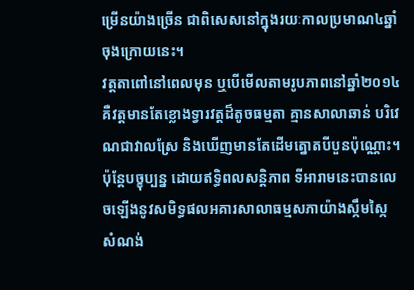ម្រើនយ៉ាងច្រើន ជាពិសេសនៅក្នុងរយៈកាលប្រមាណ៤ឆ្នាំចុងក្រោយនេះ។
វត្តតាពៅនៅពេលមុន ឬបើមើលតាមរូបភាពនៅឆ្នាំ២០១៤ គឺវត្តមានតែខ្លោងទ្វារវត្តដ៏តូចធម្មតា គ្មានសាលាឆាន់ បរិវេណជាវាលស្រែ និងឃើញមានតែដើមត្នោតបីបួនប៉ុណ្ណោះ។ ប៉ុន្តែបច្ខុប្បន្ន ដោយឥទ្ធិពលសន្តិភាព ទីអារាមនេះបានលេចឡើងនូវសមិទ្ធផលអគារសាលាធម្មសភាយ៉ាងស្កឹមស្កៃ សំណង់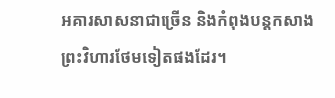អគារសាសនាជាច្រើន និងកំពុងបន្តកសាងព្រះវិហារថែមទៀតផងដែរ។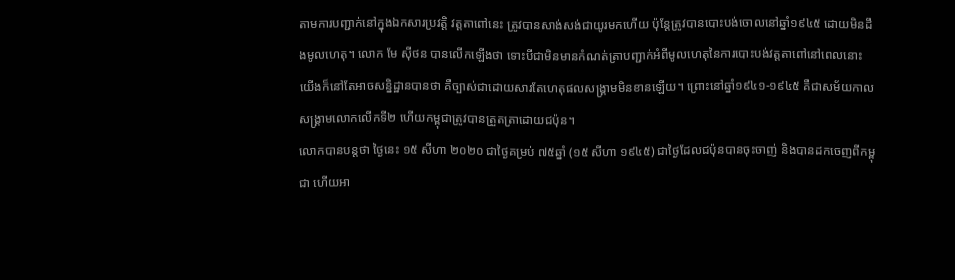តាមការបញ្ជាក់នៅក្នុងឯកសារប្រវត្តិ វត្តតាពៅនេះ ត្រូវបានសាង់សង់ជាយូរមកហើយ ប៉ុន្តែត្រូវបានបោះបង់ចោលនៅឆ្នាំ១៩៤៥ ដោយមិនដឹងមូលហេតុ។ លោក មែ ស៊ីថន បានលើកឡើងថា ទោះបីជាមិនមានកំណត់ត្រាបញ្ជាក់អំពីមូលហេតុនៃការបោះបង់វត្តតាពៅនៅពេលនោះ យើងក៏នៅតែអាចសន្និដ្ឋានបានថា គឺច្បាស់ជាដោយសារតែហេតុផលសង្គ្រាមមិនខានឡើយ។ ព្រោះនៅឆ្នាំ១៩៤១-១៩៤៥ គឺជាសម័យកាលសង្គ្រាមលោកលើកទី២ ហើយកម្ពុជាត្រូវបានត្រួតត្រាដោយជប៉ុន។
លោកបានបន្តថា ថ្ងៃនេះ ១៥ សីហា ២០២០ ជាថ្ងៃគម្រប់ ៧៥ឆ្នាំ (១៥ សីហា ១៩៤៥) ជាថ្ងៃដែលជប៉ុនបានចុះចាញ់ និងបានដកចេញពីកម្ពុជា ហើយអា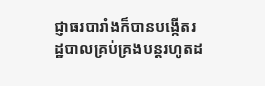ជ្ញាធរបារាំងក៏បានបង្កើតរដ្ឋបាលគ្រប់គ្រងបន្តរហូតដ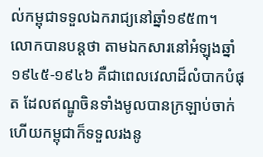ល់កម្ពុជាទទួលឯករាជ្យនៅឆ្នាំ១៩៥៣។
លោកបានបន្តថា តាមឯកសារនៅអំឡុងឆ្នាំ១៩៤៥-១៩៤៦ គឺជាពេលវេលាដ៏លំបាកបំផុត ដែលឥណ្ឌូចិនទាំងមូលបានក្រឡាប់ចាក់ ហើយកម្ពុជាក៏ទទួលរងនូ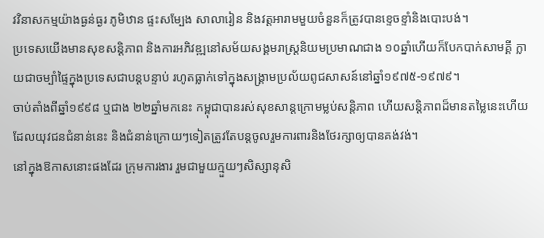វវិនាសកម្មយ៉ាងធ្ងន់ធ្ងរ ភូមិឋាន ផ្ទះសម្បែង សាលារៀន និងវត្តអារាមមួយចំនួនក៏ត្រូវបានខ្ទេចខ្ទាំនិងបោះបង់។
ប្រទេសយើងមានសុខសន្តិភាព និងការអភិវឌ្ឍនៅសម័យសង្គមរាស្ត្រនិយមប្រមាណជាង ១០ឆ្នាំហើយក៏បែកបាក់សាមគ្គី ក្លាយជាចម្បាំផ្ទៃក្នុងប្រទេសជាបន្តបន្ទាប់ រហូតធ្លាក់ទៅក្នុងសង្គ្រាមប្រល័យពូជសាសន៍នៅឆ្នាំ១៩៧៥-១៩៧៩។
ចាប់តាំងពីឆ្នាំ១៩៩៨ ឬជាង ២២ឆ្នាំមកនេះ កម្ពុជាបានរស់សុខសាន្តក្រោមម្លប់សន្តិភាព ហើយសន្តិភាពដ៏មានតម្លៃនេះហើយ ដែលយុវជនជំនាន់នេះ និងជំនាន់ក្រោយៗទៀតត្រូវតែបន្តចូលរួមការពារនិងថែរក្សាឲ្យបានគង់វង់។
នៅក្នុងឱកាសនោះផងដែរ ក្រុមការងារ រួមជាមួយក្មួយៗសិស្សានុសិ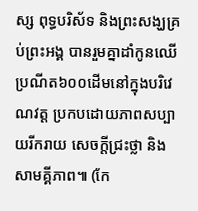ស្ស ពុទ្ធបរិស័ទ និងព្រះសង្ឃគ្រប់ព្រះអង្គ បានរួមគ្នាដាំកូនឈើប្រណីត៦០០ដើមនៅក្នុងបរិវេណវត្ត ប្រកបដោយភាពសប្បាយរីករាយ សេចក្តីជ្រះថ្លា និងសាមគ្គីភាព៕ (កែ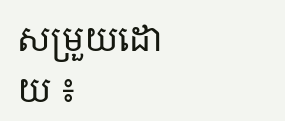សម្រួយដោយ ៖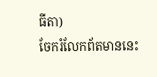ធីតា)
ចែករំលែកព័តមាននេះ